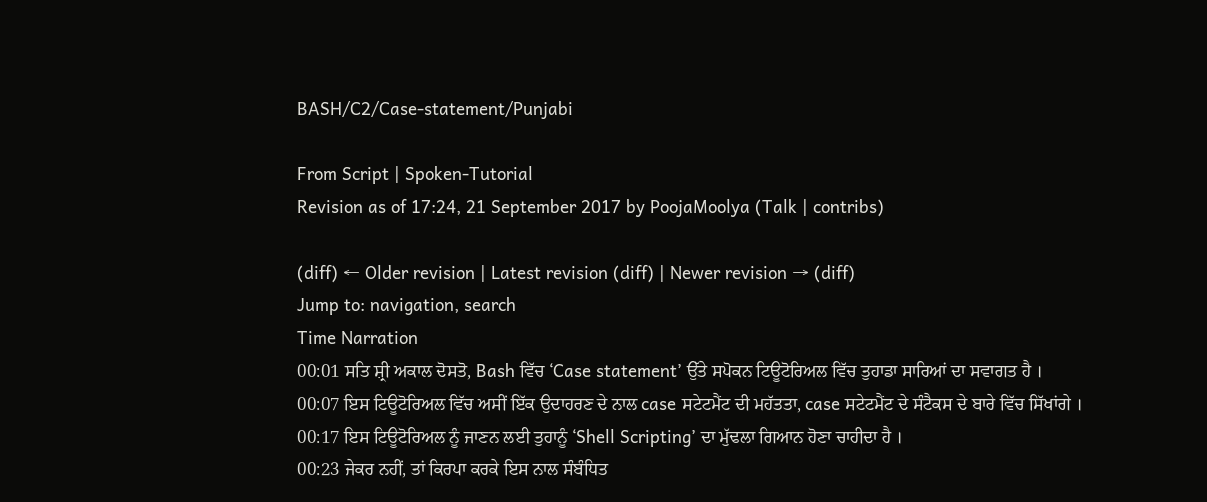BASH/C2/Case-statement/Punjabi

From Script | Spoken-Tutorial
Revision as of 17:24, 21 September 2017 by PoojaMoolya (Talk | contribs)

(diff) ← Older revision | Latest revision (diff) | Newer revision → (diff)
Jump to: navigation, search
Time Narration
00:01 ਸਤਿ ਸ਼੍ਰੀ ਅਕਾਲ ਦੋਸਤੋ, Bash ਵਿੱਚ ‘Case statement’ ਉੱਤੇ ਸਪੋਕਨ ਟਿਊਟੋਰਿਅਲ ਵਿੱਚ ਤੁਹਾਡਾ ਸਾਰਿਆਂ ਦਾ ਸਵਾਗਤ ਹੈ ।
00:07 ਇਸ ਟਿਊਟੋਰਿਅਲ ਵਿੱਚ ਅਸੀਂ ਇੱਕ ਉਦਾਹਰਣ ਦੇ ਨਾਲ case ਸਟੇਟਮੈਂਟ ਦੀ ਮਹੱਤਤਾ, case ਸਟੇਟਮੈਂਟ ਦੇ ਸੰਟੈਕਸ ਦੇ ਬਾਰੇ ਵਿੱਚ ਸਿੱਖਾਂਗੇ ।
00:17 ਇਸ ਟਿਊਟੋਰਿਅਲ ਨੂੰ ਜਾਣਨ ਲਈ ਤੁਹਾਨੂੰ ‘Shell Scripting’ ਦਾ ਮੁੱਢਲਾ ਗਿਆਨ ਹੋਣਾ ਚਾਹੀਦਾ ਹੈ ।
00:23 ਜੇਕਰ ਨਹੀਂ, ਤਾਂ ਕਿਰਪਾ ਕਰਕੇ ਇਸ ਨਾਲ ਸੰਬੰਧਿਤ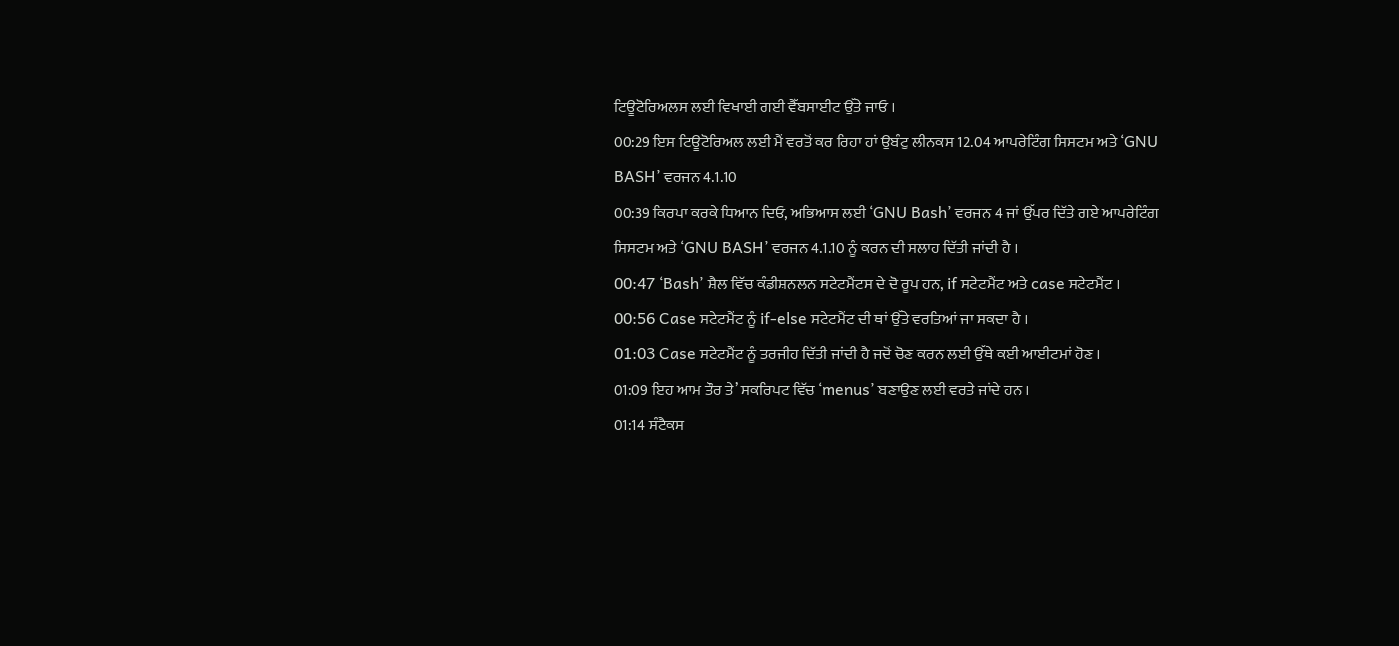ਟਿਊਟੋਰਿਅਲਸ ਲਈ ਵਿਖਾਈ ਗਈ ਵੈੱਬਸਾਈਟ ਉੱਤੇ ਜਾਓ ।
00:29 ਇਸ ਟਿਊਟੋਰਿਅਲ ਲਈ ਮੈਂ ਵਰਤੋਂ ਕਰ ਰਿਹਾ ਹਾਂ ਉਬੰਟੁ ਲੀਨਕਸ 12.04 ਆਪਰੇਟਿੰਗ ਸਿਸਟਮ ਅਤੇ ‘GNU BASH’ ਵਰਜਨ 4.1.10
00:39 ਕਿਰਪਾ ਕਰਕੇ ਧਿਆਨ ਦਿਓ, ਅਭਿਆਸ ਲਈ ‘GNU Bash’ ਵਰਜਨ 4 ਜਾਂ ਉੱਪਰ ਦਿੱਤੇ ਗਏ ਆਪਰੇਟਿੰਗ ਸਿਸਟਮ ਅਤੇ ‘GNU BASH’ ਵਰਜਨ 4.1.10 ਨੂੰ ਕਰਨ ਦੀ ਸਲਾਹ ਦਿੱਤੀ ਜਾਂਦੀ ਹੈ ।
00:47 ‘Bash’ ਸ਼ੈਲ ਵਿੱਚ ਕੰਡੀਸ਼ਨਲਨ ਸਟੇਟਮੈਂਟਸ ਦੇ ਦੋ ਰੂਪ ਹਨ, if ਸਟੇਟਮੈਂਟ ਅਤੇ case ਸਟੇਟਮੈਂਟ ।
00:56 Case ਸਟੇਟਮੈਂਟ ਨੂੰ if-else ਸਟੇਟਮੈਂਟ ਦੀ ਥਾਂ ਉੱਤੇ ਵਰਤਿਆਂ ਜਾ ਸਕਦਾ ਹੈ ।
01:03 Case ਸਟੇਟਮੈਂਟ ਨੂੰ ਤਰਜੀਹ ਦਿੱਤੀ ਜਾਂਦੀ ਹੈ ਜਦੋਂ ਚੋਣ ਕਰਨ ਲਈ ਉੱਥੇ ਕਈ ਆਈਟਮਾਂ ਹੋਣ ।
01:09 ਇਹ ਆਮ ਤੌਰ ਤੇ’ ਸਕਰਿਪਟ ਵਿੱਚ ‘menus’ ਬਣਾਉਣ ਲਈ ਵਰਤੇ ਜਾਂਦੇ ਹਨ ।
01:14 ਸੰਟੈਕਸ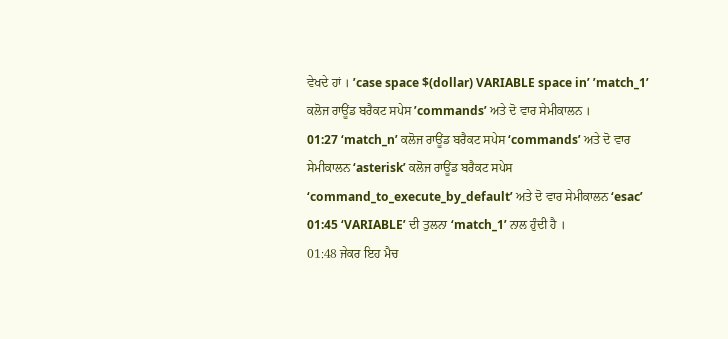ਵੇਖਦੇ ਹਾਂ । ’case space $(dollar) VARIABLE space in’ ’match_1’ ਕਲੋਜ ਰਾਊਂਡ ਬਰੈਕਟ ਸਪੇਸ ’commands’ ਅਤੇ ਦੋ ਵਾਰ ਸੇਮੀਕਾਲਨ ।
01:27 ‘match_n’ ਕਲੋਜ ਰਾਊਂਡ ਬਰੈਕਟ ਸਪੇਸ ‘commands’ ਅਤੇ ਦੋ ਵਾਰ ਸੇਮੀਕਾਲਨ ‘asterisk’ ਕਲੋਜ ਰਾਊਂਡ ਬਰੈਕਟ ਸਪੇਸ ‘command_to_execute_by_default’ ਅਤੇ ਦੋ ਵਾਰ ਸੇਮੀਕਾਲਨ ‘esac’
01:45 ‘VARIABLE’ ਦੀ ਤੁਲਨਾ ‘match_1’ ਨਾਲ ਹੁੰਦੀ ਹੈ ।
01:48 ਜੇਕਰ ਇਹ ਮੈਚ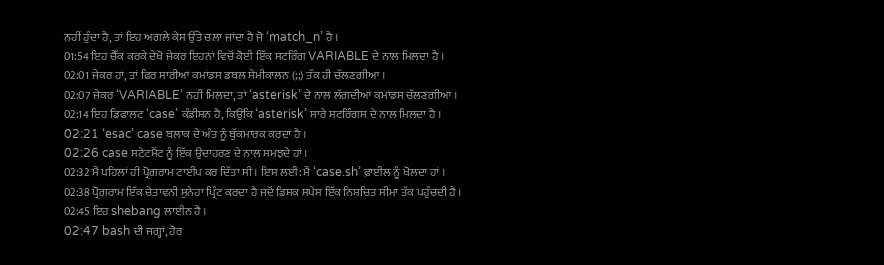ਨਹੀਂ ਹੁੰਦਾ ਹੈ, ਤਾਂ ਇਹ ਅਗਲੇ ਕੇਸ ਉੱਤੇ ਚਲਾ ਜਾਂਦਾ ਹੈ ਜੋ ‘match_n’ ਹੈ ।
01:54 ਇਹ ਚੈੱਕ ਕਰਕੇ ਦੇਖੋ ਜੇਕਰ ਇਹਨਾਂ ਵਿਚੋਂ ਕੋਈ ਇੱਕ ਸਟਰਿੰਗ VARIABLE ਦੇ ਨਾਲ ਮਿਲਦਾ ਹੈ ।
02:01 ਜੇਕਰ ਹਾਂ, ਤਾਂ ਫਿਰ ਸਾਰੀਆਂ ਕਮਾਂਡਸ ਡਬਲ ਸੇਮੀਕਾਲਨ (;;) ਤੱਕ ਹੀ ਚੱਲਣਗੀਆ ।
02:07 ਜੇਕਰ ‘VARIABLE’ ਨਹੀਂ ਮਿਲਦਾ, ਤਾਂ ‘asterisk’ ਦੇ ਨਾਲ ਲੱਗਦੀਆਂ ਕਮਾਂਡਸ ਚੱਲਣਗੀਆ ।
02:14 ਇਹ ਡਿਫਾਲਟ ‘case’ ਕੰਡੀਸ਼ਨ ਹੈ, ਕਿਉਂਕਿ ‘asterisk’ ਸਾਰੇ ਸਟਰਿੰਗਸ ਦੇ ਨਾਲ ਮਿਲਦਾ ਹੈ ।
02:21 ‘esac’ case ਬਲਾਕ ਦੇ ਅੰਤ ਨੂੰ ਬੁੱਕਮਾਰਕ ਕਰਦਾ ਹੈ ।
02:26 case ਸਟੇਟਮੈਂਟ ਨੂੰ ਇੱਕ ਉਦਾਹਰਣ ਦੇ ਨਾਲ ਸਮਝਦੇ ਹਾਂ ।
02:32 ਮੈਂ ਪਹਿਲਾਂ ਹੀ ਪ੍ਰੋਗਰਾਮ ਟਾਈਪ ਕਰ ਦਿੱਤਾ ਸੀ । ਇਸ ਲਈ: ਮੈਂ ‘case.sh’ ਫ਼ਾਈਲ ਨੂੰ ਖੋਲਦਾ ਹਾਂ ।
02:38 ਪ੍ਰੋਗਰਾਮ ਇੱਕ ਚੇਤਾਵਨੀ ਸੁਨੇਹਾ ਪ੍ਰਿੰਟ ਕਰਦਾ ਹੈ ਜਦੋਂ ਡਿਸਕ ਸਪੇਸ ਇੱਕ ਨਿਸ਼ਚਿਤ ਸੀਮਾ ਤੱਕ ਪਹੁੰਚਦੀ ਹੈ ।
02:45 ਇਹ shebang ਲਾਈਨ ਹੈ ।
02:47 bash ਦੀ ਜਗ੍ਹਾਂ, ਹੋਰ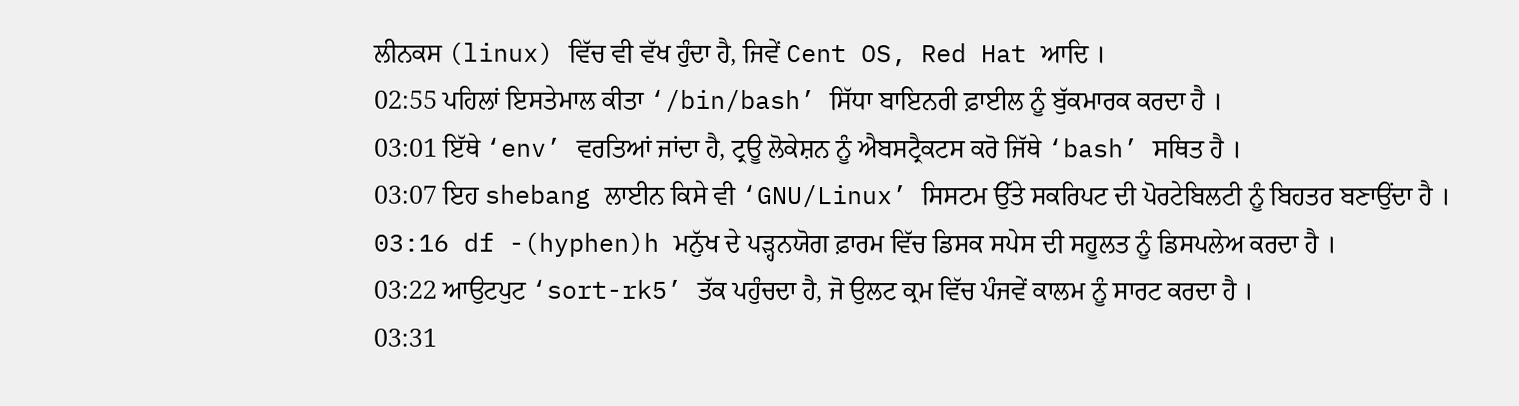ਲੀਨਕਸ (linux) ਵਿੱਚ ਵੀ ਵੱਖ ਹੁੰਦਾ ਹੈ, ਜਿਵੇਂ Cent OS, Red Hat ਆਦਿ ।
02:55 ਪਹਿਲਾਂ ਇਸਤੇਮਾਲ ਕੀਤਾ ‘/bin/bash’ ਸਿੱਧਾ ਬਾਇਨਰੀ ਫ਼ਾਈਲ ਨੂੰ ਬੁੱਕਮਾਰਕ ਕਰਦਾ ਹੈ ।
03:01 ਇੱਥੇ ‘env’ ਵਰਤਿਆਂ ਜਾਂਦਾ ਹੈ, ਟ੍ਰਊ ਲੋਕੇਸ਼ਨ ਨੂੰ ਐਬਸਟ੍ਰੈਕਟਸ ਕਰੋ ਜਿੱਥੇ ‘bash’ ਸਥਿਤ ਹੈ ।
03:07 ਇਹ shebang ਲਾਈਨ ਕਿਸੇ ਵੀ ‘GNU/Linux’ ਸਿਸਟਮ ਉੱਤੇ ਸਕਰਿਪਟ ਦੀ ਪੋਰਟੇਬਿਲਟੀ ਨੂੰ ਬਿਹਤਰ ਬਣਾਉਂਦਾ ਹੈ ।
03:16 df -(hyphen)h ਮਨੁੱਖ ਦੇ ਪੜ੍ਹਨਯੋਗ ਫ਼ਾਰਮ ਵਿੱਚ ਡਿਸਕ ਸਪੇਸ ਦੀ ਸਹੂਲਤ ਨੂੰ ਡਿਸਪਲੇਅ ਕਰਦਾ ਹੈ ।
03:22 ਆਉਟਪੁਟ ‘sort-rk5’ ਤੱਕ ਪਹੁੰਚਦਾ ਹੈ, ਜੋ ਉਲਟ ਕ੍ਰਮ ਵਿੱਚ ਪੰਜਵੇਂ ਕਾਲਮ ਨੂੰ ਸਾਰਟ ਕਰਦਾ ਹੈ ।
03:31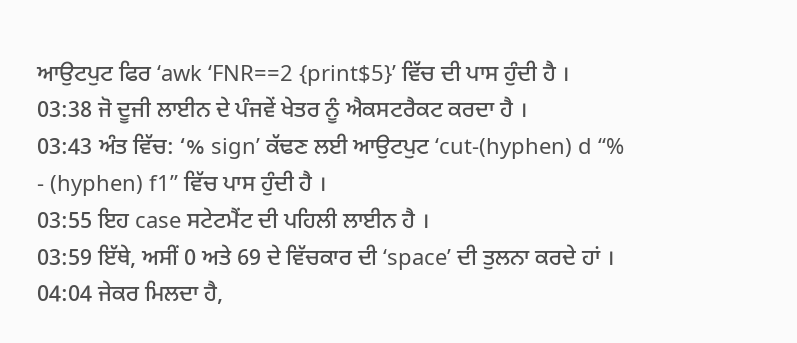ਆਉਟਪੁਟ ਫਿਰ ‘awk ‘FNR==2 {print$5}’ ਵਿੱਚ ਦੀ ਪਾਸ ਹੁੰਦੀ ਹੈ ।
03:38 ਜੋ ਦੂਜੀ ਲਾਈਨ ਦੇ ਪੰਜਵੇਂ ਖੇਤਰ ਨੂੰ ਐਕਸਟਰੈਕਟ ਕਰਦਾ ਹੈ ।
03:43 ਅੰਤ ਵਿੱਚ: ‘% sign’ ਕੱਢਣ ਲਈ ਆਉਟਪੁਟ ‘cut-(hyphen) d “% - (hyphen) f1” ਵਿੱਚ ਪਾਸ ਹੁੰਦੀ ਹੈ ।
03:55 ਇਹ case ਸਟੇਟਮੈਂਟ ਦੀ ਪਹਿਲੀ ਲਾਈਨ ਹੈ ।
03:59 ਇੱਥੇ, ਅਸੀਂ 0 ਅਤੇ 69 ਦੇ ਵਿੱਚਕਾਰ ਦੀ ‘space’ ਦੀ ਤੁਲਨਾ ਕਰਦੇ ਹਾਂ ।
04:04 ਜੇਕਰ ਮਿਲਦਾ ਹੈ,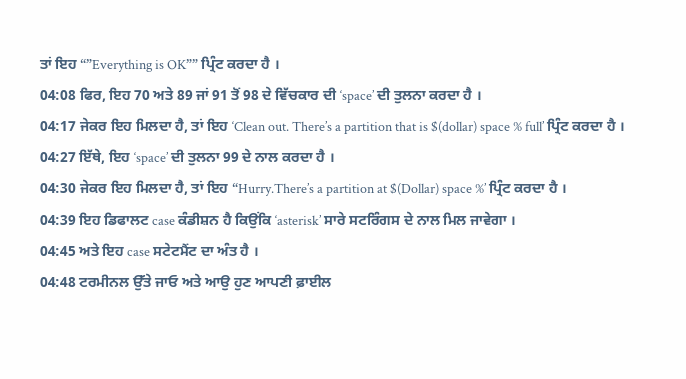ਤਾਂ ਇਹ “”Everything is OK”” ਪ੍ਰਿੰਟ ਕਰਦਾ ਹੈ ।
04:08 ਫਿਰ, ਇਹ 70 ਅਤੇ 89 ਜਾਂ 91 ਤੋਂ 98 ਦੇ ਵਿੱਚਕਾਰ ਦੀ ‘space’ ਦੀ ਤੁਲਨਾ ਕਰਦਾ ਹੈ ।
04:17 ਜੇਕਰ ਇਹ ਮਿਲਦਾ ਹੈ, ਤਾਂ ਇਹ ‘Clean out. There’s a partition that is $(dollar) space % full’ ਪ੍ਰਿੰਟ ਕਰਦਾ ਹੈ ।
04:27 ਇੱਥੇ, ਇਹ ‘space’ ਦੀ ਤੁਲਨਾ 99 ਦੇ ਨਾਲ ਕਰਦਾ ਹੈ ।
04:30 ਜੇਕਰ ਇਹ ਮਿਲਦਾ ਹੈ, ਤਾਂ ਇਹ “Hurry.There’s a partition at $(Dollar) space %’ ਪ੍ਰਿੰਟ ਕਰਦਾ ਹੈ ।
04:39 ਇਹ ਡਿਫਾਲਟ case ਕੰਡੀਸ਼ਨ ਹੈ ਕਿਉਂਕਿ ‘asterisk’ ਸਾਰੇ ਸਟਰਿੰਗਸ ਦੇ ਨਾਲ ਮਿਲ ਜਾਵੇਗਾ ।
04:45 ਅਤੇ ਇਹ case ਸਟੇਟਮੈਂਟ ਦਾ ਅੰਤ ਹੈ ।
04:48 ਟਰਮੀਨਲ ਉੱਤੇ ਜਾਓ ਅਤੇ ਆਉ ਹੁਣ ਆਪਣੀ ਫ਼ਾਈਲ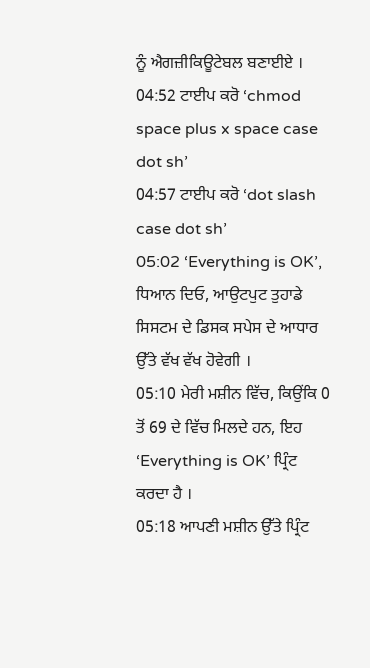ਨੂੰ ਐਗਜ਼ੀਕਿਊਟੇਬਲ ਬਣਾਈਏ ।
04:52 ਟਾਈਪ ਕਰੋ ‘chmod space plus x space case dot sh’
04:57 ਟਾਈਪ ਕਰੋ ‘dot slash case dot sh’
05:02 ‘Everything is OK’, ਧਿਆਨ ਦਿਓ, ਆਉਟਪੁਟ ਤੁਹਾਡੇ ਸਿਸਟਮ ਦੇ ਡਿਸਕ ਸਪੇਸ ਦੇ ਆਧਾਰ ਉੱਤੇ ਵੱਖ ਵੱਖ ਹੋਵੇਗੀ ।
05:10 ਮੇਰੀ ਮਸ਼ੀਨ ਵਿੱਚ, ਕਿਉਂਕਿ 0 ਤੋਂ 69 ਦੇ ਵਿੱਚ ਮਿਲਦੇ ਹਨ, ਇਹ ‘Everything is OK’ ਪ੍ਰਿੰਟ ਕਰਦਾ ਹੈ ।
05:18 ਆਪਣੀ ਮਸ਼ੀਨ ਉੱਤੇ ਪ੍ਰਿੰਟ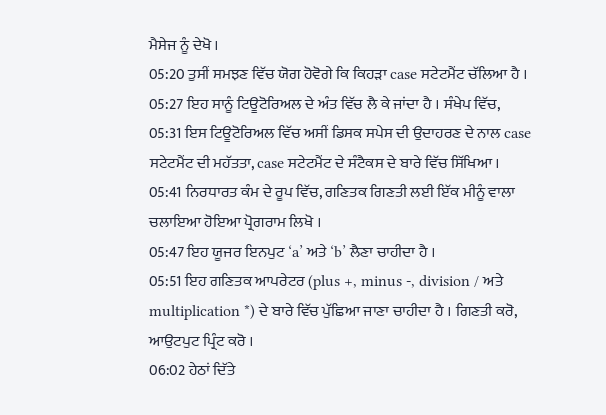ਮੈਸੇਜ ਨੂੰ ਦੇਖੋ ।
05:20 ਤੁਸੀਂ ਸਮਝਣ ਵਿੱਚ ਯੋਗ ਹੋਵੋਗੇ ਕਿ ਕਿਹੜਾ case ਸਟੇਟਮੈਂਟ ਚੱਲਿਆ ਹੈ ।
05:27 ਇਹ ਸਾਨੂੰ ਟਿਊਟੋਰਿਅਲ ਦੇ ਅੰਤ ਵਿੱਚ ਲੈ ਕੇ ਜਾਂਦਾ ਹੈ । ਸੰਖੇਪ ਵਿੱਚ,
05:31 ਇਸ ਟਿਊਟੋਰਿਅਲ ਵਿੱਚ ਅਸੀਂ ਡਿਸਕ ਸਪੇਸ ਦੀ ਉਦਾਹਰਣ ਦੇ ਨਾਲ case ਸਟੇਟਮੈਂਟ ਦੀ ਮਹੱਤਤਾ, case ਸਟੇਟਮੈਂਟ ਦੇ ਸੰਟੈਕਸ ਦੇ ਬਾਰੇ ਵਿੱਚ ਸਿੱਖਿਆ ।
05:41 ਨਿਰਧਾਰਤ ਕੰਮ ਦੇ ਰੂਪ ਵਿੱਚ, ਗਣਿਤਕ ਗਿਣਤੀ ਲਈ ਇੱਕ ਮੀਨੂੰ ਵਾਲਾ ਚਲਾਇਆ ਹੋਇਆ ਪ੍ਰੋਗਰਾਮ ਲਿਖੋ ।
05:47 ਇਹ ਯੂਜਰ ਇਨਪੁਟ ‘a’ ਅਤੇ ‘b’ ਲੈਣਾ ਚਾਹੀਦਾ ਹੈ ।
05:51 ਇਹ ਗਣਿਤਕ ਆਪਰੇਟਰ (plus +, minus -, division / ਅਤੇ multiplication *) ਦੇ ਬਾਰੇ ਵਿੱਚ ਪੁੱਛਿਆ ਜਾਣਾ ਚਾਹੀਦਾ ਹੈ । ਗਿਣਤੀ ਕਰੋ, ਆਉਟਪੁਟ ਪ੍ਰਿੰਟ ਕਰੋ ।
06:02 ਹੇਠਾਂ ਦਿੱਤੇ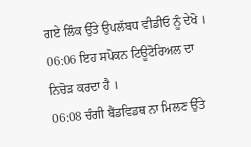ਗਏ ਲਿੰਕ ਉੱਤੇ ਉਪਲੱਬਧ ਵੀਡੀਓ ਨੂੰ ਦੇਖੋ ।
06:06 ਇਹ ਸਪੋਕਨ ਟਿਊਟੋਰਿਅਲ ਦਾ ਨਿਚੋੜ ਕਰਦਾ ਹੈ ।
06:08 ਚੰਗੀ ਬੈਂਡਵਿਡਥ ਨਾ ਮਿਲਣ ਉੱਤੇ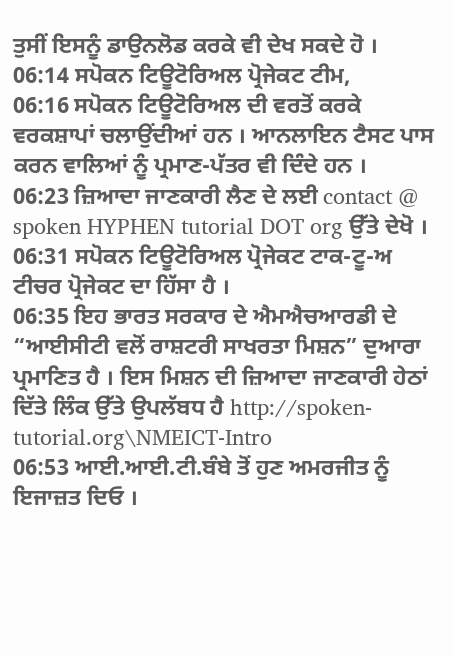ਤੁਸੀਂ ਇਸਨੂੰ ਡਾਉਨਲੋਡ ਕਰਕੇ ਵੀ ਦੇਖ ਸਕਦੇ ਹੋ ।
06:14 ਸਪੋਕਨ ਟਿਊਟੋਰਿਅਲ ਪ੍ਰੋਜੇਕਟ ਟੀਮ,
06:16 ਸਪੋਕਨ ਟਿਊਟੋਰਿਅਲ ਦੀ ਵਰਤੋਂ ਕਰਕੇ ਵਰਕਸ਼ਾਪਾਂ ਚਲਾਉਂਦੀਆਂ ਹਨ । ਆਨਲਾਇਨ ਟੈਸਟ ਪਾਸ ਕਰਨ ਵਾਲਿਆਂ ਨੂੰ ਪ੍ਰਮਾਣ-ਪੱਤਰ ਵੀ ਦਿੰਦੇ ਹਨ ।
06:23 ਜ਼ਿਆਦਾ ਜਾਣਕਾਰੀ ਲੈਣ ਦੇ ਲਈ contact @ spoken HYPHEN tutorial DOT org ਉੱਤੇ ਦੇਖੋ ।
06:31 ਸਪੋਕਨ ਟਿਊਟੋਰਿਅਲ ਪ੍ਰੋਜੇਕਟ ਟਾਕ-ਟੂ-ਅ ਟੀਚਰ ਪ੍ਰੋਜੇਕਟ ਦਾ ਹਿੱਸਾ ਹੈ ।
06:35 ਇਹ ਭਾਰਤ ਸਰਕਾਰ ਦੇ ਐਮਐਚਆਰਡੀ ਦੇ “ਆਈਸੀਟੀ ਵਲੋਂ ਰਾਸ਼ਟਰੀ ਸਾਖਰਤਾ ਮਿਸ਼ਨ” ਦੁਆਰਾ ਪ੍ਰਮਾਣਿਤ ਹੈ । ਇਸ ਮਿਸ਼ਨ ਦੀ ਜ਼ਿਆਦਾ ਜਾਣਕਾਰੀ ਹੇਠਾਂ ਦਿੱਤੇ ਲਿੰਕ ਉੱਤੇ ਉਪਲੱਬਧ ਹੈ http://spoken-tutorial.org\NMEICT-Intro
06:53 ਆਈ.ਆਈ.ਟੀ.ਬੰਬੇ ਤੋਂ ਹੁਣ ਅਮਰਜੀਤ ਨੂੰ ਇਜਾਜ਼ਤ ਦਿਓ ।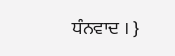ਧੰਨਵਾਦ । }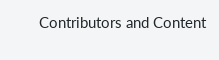Contributors and Content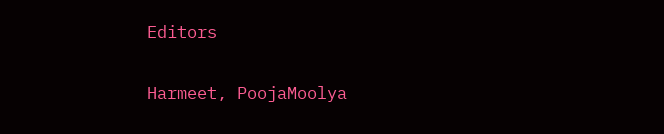Editors

Harmeet, PoojaMoolya